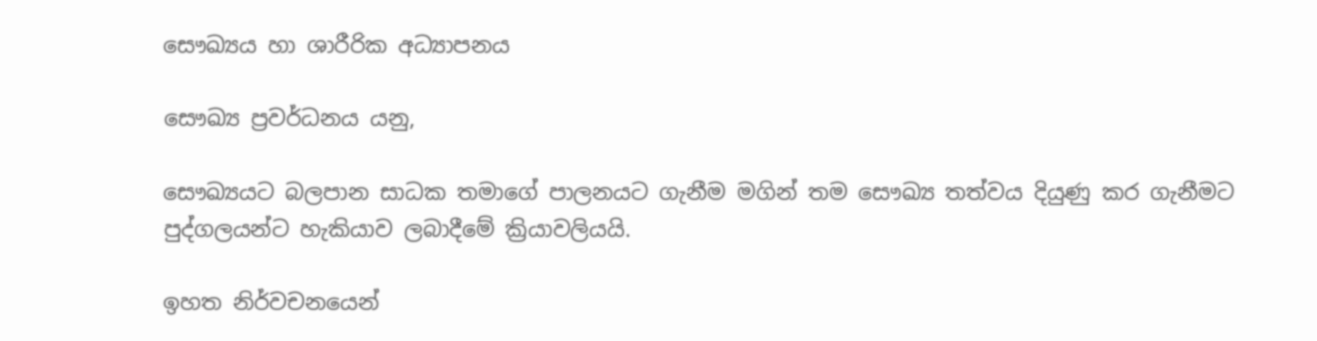සෞඛ්‍යය හා ශාරීරික අධ්‍යාපනය

සෞඛ්‍ය ප්‍රවර්ධනය යනු,

සෞඛ්‍යයට බලපාන සාධක තමාගේ පාලනයට ගැනීම මගින් තම සෞඛ්‍ය තත්වය දියුණු කර ගැනීමට පුද්ගලයන්ට හැකියාව ලබාදීමේ ක්‍රියාවලියයි.

ඉහත නිර්වචනයෙන්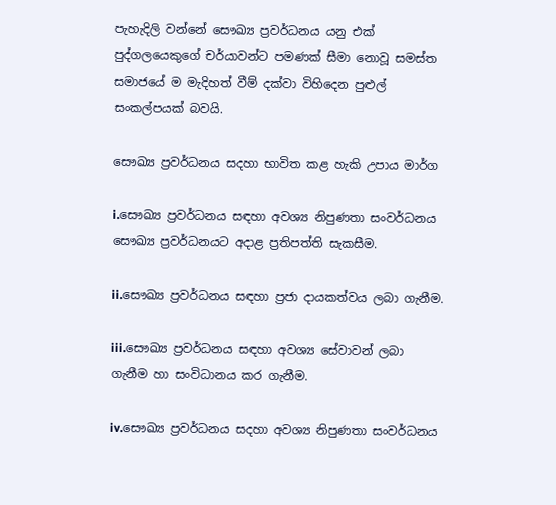පැහැදිලි වන්නේ සෞඛ්‍ය ප්‍රවර්ධනය යනු එක් පුද්ගලයෙකුගේ චර්යාවන්ට පමණක් සීමා නොවූ සමස්ත සමාජයේ ම මැදිහත් වීම් දක්වා විහිදෙන පුළුල් සංකල්පයක් බවයි.

සෞඛ්‍ය ප්‍රවර්ධනය සදහා භාවිත කළ හැකි උපාය මාර්ග

i.සෞඛ්‍ය ප්‍රවර්ධනය සඳහා අවශ්‍ය නිපුණතා සංවර්ධනය සෞඛ්‍ය ප්‍රවර්ධනයට අදාළ ප්‍රතිපත්ති සැකසීම.

ii.සෞඛ්‍ය ප්‍රවර්ධනය සඳහා ප්‍රජා දායකත්වය ලබා ගැනීම.

iii.සෞඛ්‍ය ප්‍රවර්ධනය සඳහා අවශ්‍ය සේවාවන් ලබා ගැනීම හා සංවිධානය කර ගැනීම.

iv.සෞඛ්‍ය ප්‍රවර්ධනය සදහා අවශ්‍ය නිපුණතා සංවර්ධනය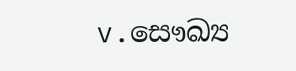v.සෞඛ්‍ය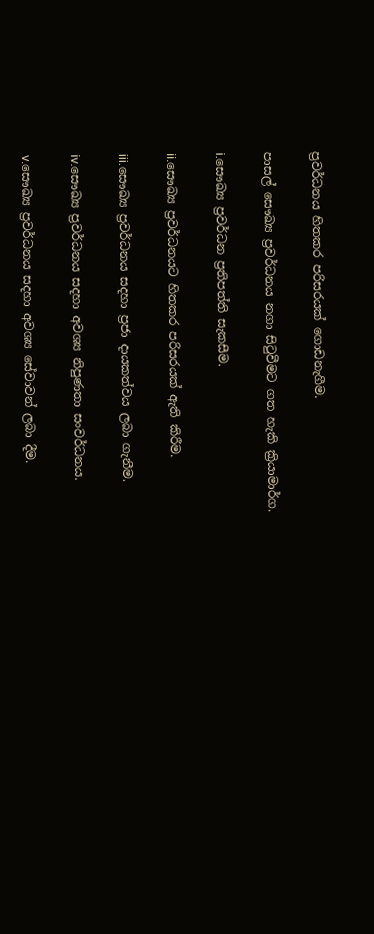ප්‍රවර්ධනය හිතකර පරිසරයක් ගොඩනැගීම.

පාසල් සෞඛ්‍ය ප්‍රවර්ධනය නගා සිටුවීමට ගත හැකි ක්‍රියාමාර්ග.

i.සෞඛ්‍ය ප්‍රවර්ධන ප්‍රතිපත්ති සැකසීම.

ii.සෞඛ්‍ය ප්‍රවර්ධනයට හිතකර පරිසරයක් ඇති කිරීම.

iii.සෞඛ්‍ය ප්‍රවර්ධනය සදහා ප්‍රජා දායකත්වය ලබා ගැනීම.

iv.සෞඛ්‍ය ප්‍රවර්ධනය සදහා අවශ්‍ය නිපුණතා සංවර්ධනය.

v.සෞඛ්‍ය ප්‍රවර්ධනය සදහා අවශ්‍ය සේවාවන් ලබා දීම.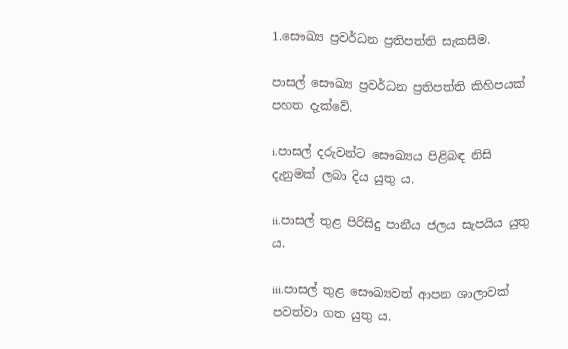1.සෞඛ්‍ය ප්‍රවර්ධන ප්‍රතිපත්ති සැකසීම.

පාසල් සෞඛ්‍ය ප්‍රවර්ධන ප්‍රතිපත්ති කිහිපයක් පහත දැක්වේ.

i.පාසල් දරුවන්ට සෞඛ්‍යය පිළිබඳ නිසි දැනුමක් ලබා දිය යුතු ය.

ii.පාසල් තුළ පිරිසිදු පානීය ජලය සැපයිය යුතු ය.

iii.පාසල් තුළ සෞඛ්‍යවත් ආපන ශාලාවක් පවත්වා ගත යුතු ය.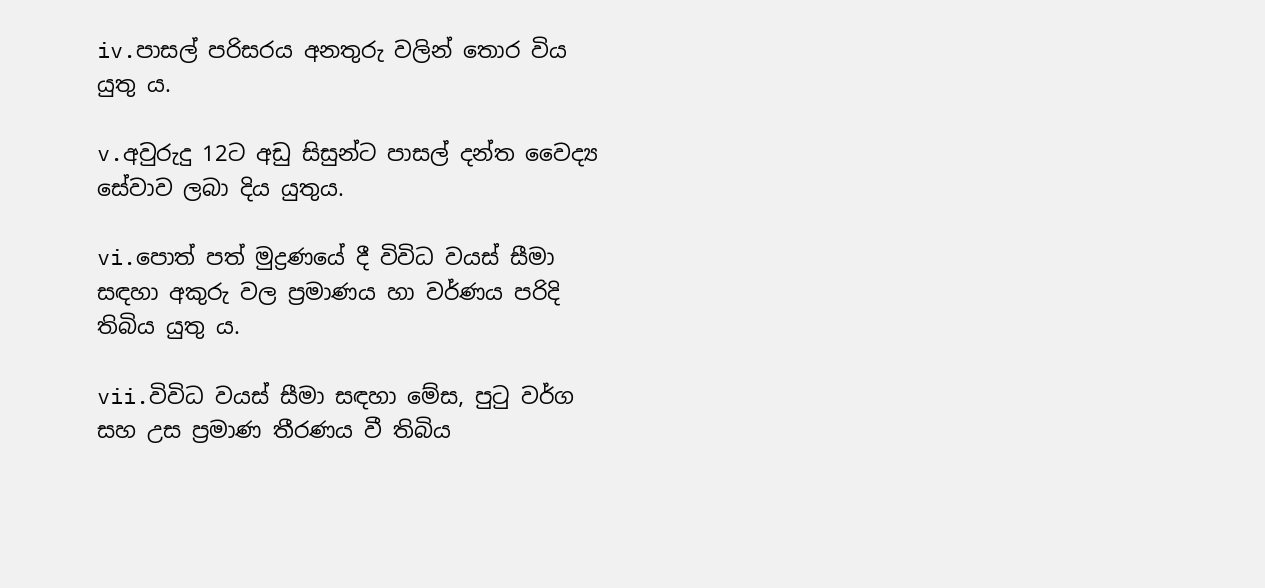iv.පාසල් පරිසරය අනතුරු වලින් තොර විය යුතු ය.

v.අවුරුදු 12ට අඩු සිසුන්ට පාසල් දන්ත වෛද්‍ය සේවාව ලබා දිය යුතුය.

vi.පොත් පත් මුද්‍රණයේ දී විවිධ වයස් සීමා සඳහා අකුරු වල ප්‍රමාණය හා වර්ණය පරිදි තිබිය යුතු ය.

vii.විවිධ වයස් සීමා සඳහා මේස, පුටු වර්ග සහ උස ප්‍රමාණ තීරණය වී තිබිය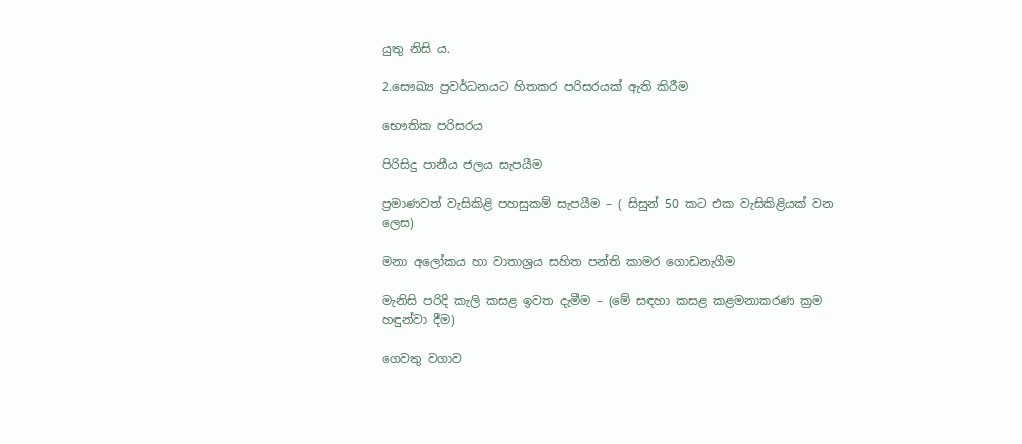යුතු නිසි ය.

2.සෞඛ්‍ය ප්‍රවර්ධනයට හිතකර පරිසරයක් ඇති කිරීම

භෞතික පරිසරය

පිරිසිදු පානීය ජලය සැපයීම

ප්‍රමාණවත් වැසිකිළි පහසුකම් සැපයීම – ( සිසුන් 50 කට එක වැසිකිළියක් වන ලෙස)

මනා අලෝකය හා වාතාශ්‍රය සහිත පන්ති කාමර ගොඩනැගීම

මැනිසි පරිදි කැලි කසළ ඉවත දැමීම – (මේ සඳහා කසළ කළමනාකරණ ක්‍රම හඳුන්වා දීම)

ගෙවතු වගාව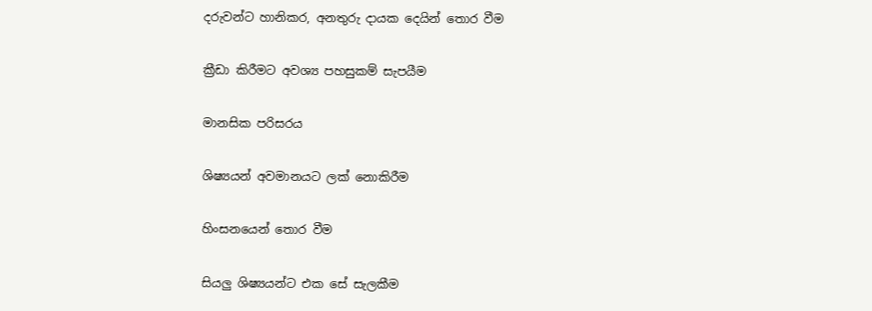දරුවන්ට හානිකර, අනතුරු දායක දෙයින් තොර වීම

ක්‍රීඩා කිරීමට අවශ්‍ය පහසුකම් සැපයීම

මානසික පරිසරය

ශිෂ්‍යයන් අවමානයට ලක් නොකිරීම

හිංසනයෙන් තොර වීම

සියලු ශිෂ්‍යයන්ට එක සේ සැලකීම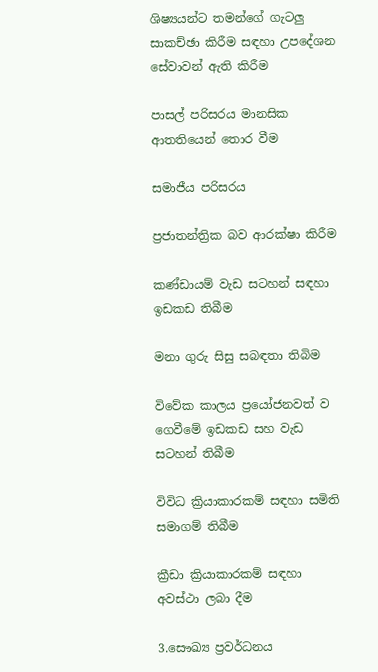ශිෂ්‍යයන්ට තමන්ගේ ගැටලු සාකච්ඡා කිරීම සඳහා උපදේශන සේවාවන් ඇති කිරීම

පාසල් පරිසරය මානසික ආතතියෙන් තොර වීම

සමාජීය පරිසරය

ප්‍රජාතන්ත්‍රික බව ආරක්ෂා කිරීම

කණ්ඩායම් වැඩ සටහන් සඳහා ඉඩකඩ තිබීම

මනා ගුරු සිසු සබඳතා තිබිම

විවේක කාලය ප්‍රයෝජනවත් ව ගෙවීමේ ඉඩකඩ සහ වැඩ සටහන් තිබීම

විවිධ ක්‍රියාකාරකම් සඳහා සමිති සමාගම් තිබීම

ක්‍රීඩා ක්‍රියාකාරකම් සඳහා අවස්ථා ලබා දීම

3.සෞඛ්‍ය ප්‍රවර්ධනය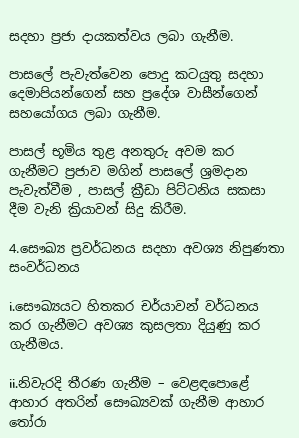සදහා ප්‍රජා දායකත්වය ලබා ගැනීම.

පාසලේ පැවැත්වෙන පොදු කටයුතු සදහා දෙමාපියන්ගෙන් සහ ප්‍රදේශ වාසීන්ගෙන් සහයෝගය ලබා ගැනීම.

පාසල් භූමිය තුළ අනතුරු අවම කර ගැනීමට ප්‍රජාව මගින් පාසලේ ශ්‍රමදාන පැවැත්වීම , පාසල් ක්‍රීඩා පිට්ටනිය සකසා දීම වැනි ක්‍රියාවන් සිදු කිරීම.

4.සෞඛ්‍ය ප්‍රවර්ධනය සදහා අවශ්‍ය නිපුණතා සංවර්ධනය

i.සෞඛ්‍යයට හිතකර චර්යාවන් වර්ධනය කර ගැනීමට අවශ්‍ය කුසලතා දියුණු කර ගැනීමය.

ii.නිවැරදි තීරණ ගැනීම – වෙළඳපොළේ ආහාර අතරින් සෞඛ්‍යවක් ගැනීම ආහාර තෝරා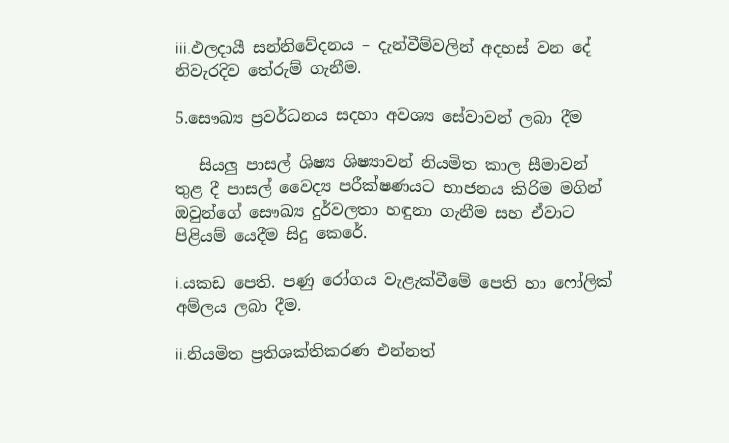iii.ඵලදායී සන්නිවේදනය – දැන්වීම්වලින් අදහස් වන දේ නිවැරදිව තේරුම් ගැනීම.

5.සෞඛ්‍ය ප්‍රවර්ධනය සදහා අවශ්‍ය සේවාවන් ලබා දීම

   සියලු පාසල් ශිෂ්‍ය ශිෂ්‍යාවන් නියමිත කාල සීමාවන් තුළ දී පාසල් වෛද්‍ය පරීක්ෂණයට භාජනය කිරිම මගින් ඔවුන්ගේ සෞඛ්‍ය දුර්වලතා හඳුනා ගැනීම සහ ඒවාට පිළියම් යෙදීම සිදු කෙරේ.

i.යකඩ පෙති. පණු රෝගය වැළැක්වීමේ පෙති හා ෆෝලික් අම්ලය ලබා දීම.

ii.නියමිත ප්‍රතිශක්තිකරණ එන්නත්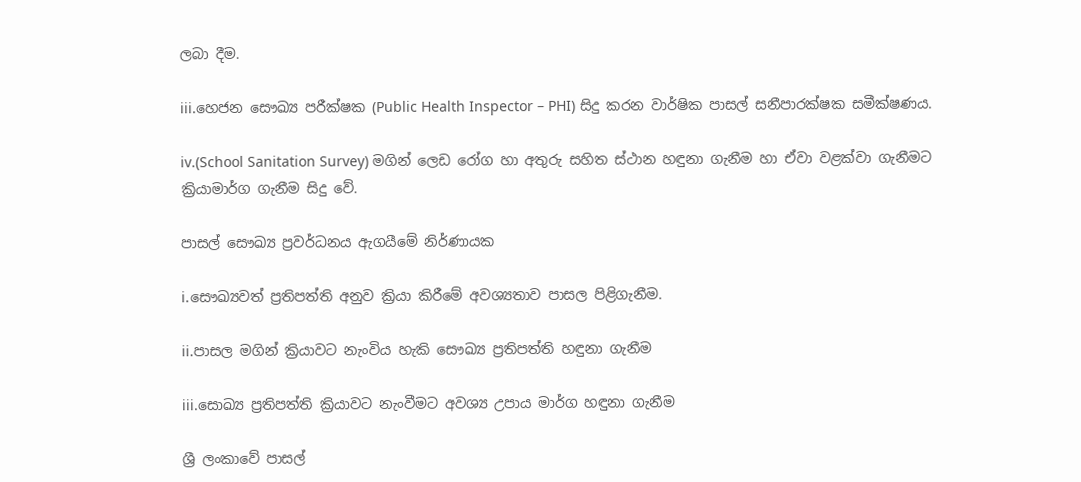ලබා දීම.

iii.හෙජන සෞඛ්‍ය පරීක්ෂක (Public Health Inspector – PHI) සිදු කරන වාර්ෂික පාසල් සනීපාරක්ෂක සමීක්ෂණය.

iv.(School Sanitation Survey) මගින් ලෙඩ රෝග හා අතුරු සහිත ස්ථාන හඳුනා ගැනීම හා ඒවා වළක්වා ගැනීමට ක්‍රියාමාර්ග ගැනීම සිදු වේ.

පාසල් සෞඛ්‍ය ප්‍රවර්ධනය ඇගයීමේ නිර්ණායක

i.සෞඛ්‍යවත් ප්‍රතිපත්ති අනුව ක්‍රියා කිරීමේ අවශ්‍යතාව පාසල පිළිගැනීම.

ii.පාසල මගින් ක්‍රියාවට නැංවිය හැකි සෞඛ්‍ය ප්‍රතිපත්ති හඳුනා ගැනීම

iii.සොඛ්‍ය ප්‍රතිපත්ති ක්‍රියාවට නැංවීමට අවශ්‍ය උපාය මාර්ග හඳුනා ගැනීම

ශ්‍රී ලංකාවේ පාසල්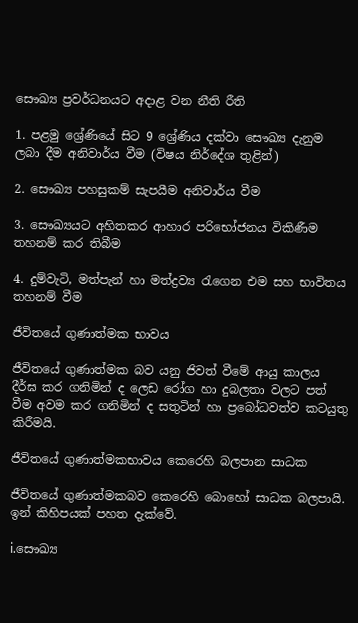සෞඛ්‍ය ප්‍රවර්ධනයට අදාළ වන නීති රීති

1. පළමු ශ්‍රේණියේ සිට 9 ශ්‍රේණිය දක්වා සෞඛ්‍ය දැනුම ලබා දීම අනිවාර්ය වීම (විෂය නිර්දේශ තුළින්)

2. සෞඛ්‍ය පහසුකම් සැපයීම අනිවාර්ය වීම

3. සෞඛ්‍යයට අහිතකර ආහාර පරිභෝජනය විකිණීම තහනම් කර තිබීම

4. දුම්වැටි, මත්පැන් හා මත්ද්‍රව්‍ය රැගෙන එම සහ භාවිතය තහනම් වීම

ජීවිතයේ ගුණාත්මක භාවය

ජීවිතයේ ගුණාත්මක බව යනු ජිවත් වීමේ ආයු කාලය දීර්ඝ කර ගනිමින් ද ලෙඩ රෝග හා දුබලතා වලට පත් වීම අවම කර ගනිමින් ද සතුටින් හා ප්‍රබෝධවත්ව කටයුතු කිරීමයි.

ජීවිතයේ ගුණාත්මකභාවය කෙරෙහි බලපාන සාධක

ජීවිතයේ ගුණාත්මකබව කෙරෙහි බොහෝ සාධක බලපායි. ඉන් කිහිපයක් පහත දැක්වේ.

i.සෞඛ්‍ය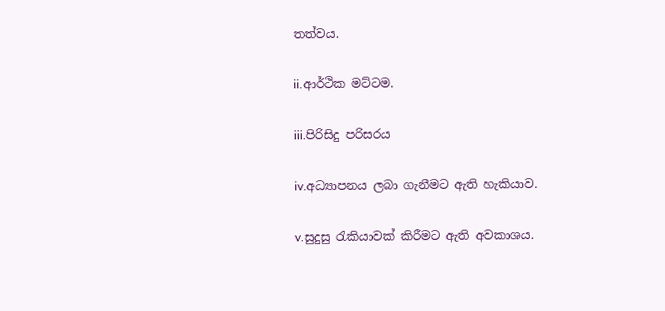තත්වය.

ii.ආර්ථික මට්ටම.

iii.පිරිසිදු පරිසරය

iv.අධ්‍යාපනය ලබා ගැනීමට ඇති හැකියාව.

v.සුදුසු රැකියාවක් කිරීමට ඇති අවකාශය.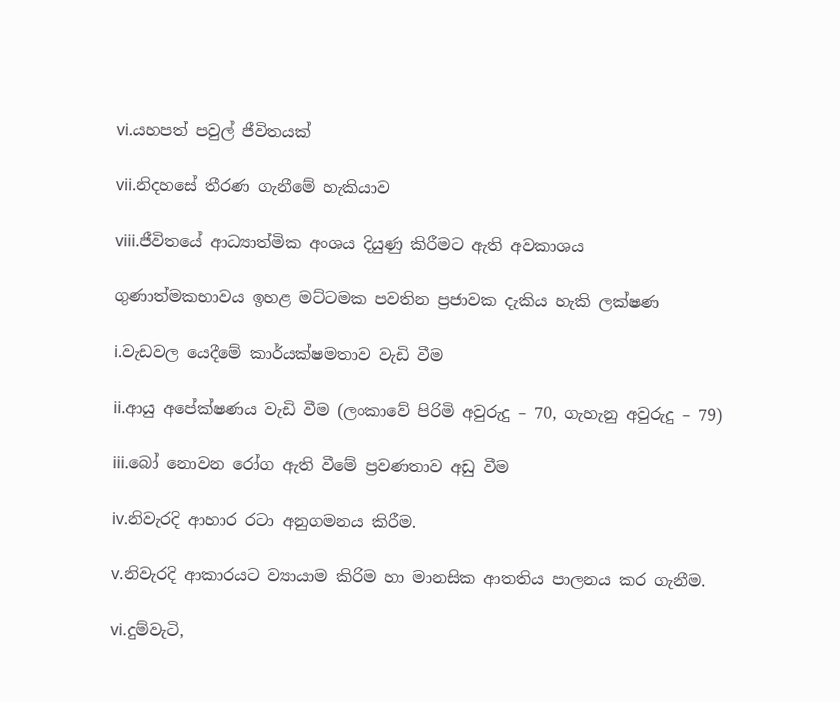vi.යහපත් පවුල් ජීවිතයක්

vii.නිදහසේ තීරණ ගැනීමේ හැකියාව

viii.ජීවිතයේ ආධ්‍යාත්මික අංශය දියුණු කිරීමට ඇති අවකාශය

ගුණාත්මකභාවය ඉහළ මට්ටමක පවතින ප්‍රජාවක දැකිය හැකි ලක්ෂණ

i.වැඩවල යෙදීමේ කාර්යක්ෂමතාව වැඩි වීම

ii.ආයු අපේක්ෂණය වැඩි වීම (ලංකාවේ පිරිමි අවුරුදු – 70, ගැහැනු අවුරුදු – 79)

iii.බෝ නොවන රෝග ඇති වීමේ ප්‍රවණතාව අඩු වීම

iv.නිවැරදි ආහාර රටා අනුගමනය කිරීම.

v.නිවැරදි ආකාරයට ව්‍යායාම කිරිම හා මානසික ආතතිය පාලනය කර ගැනීම.

vi.දුම්වැටි,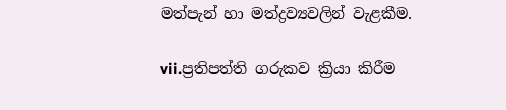මත්පැන් හා මත්ද්‍රව්‍යවලින් වැළකීම.

vii.ප්‍රතිපත්ති ගරුකව ක්‍රියා කිරීම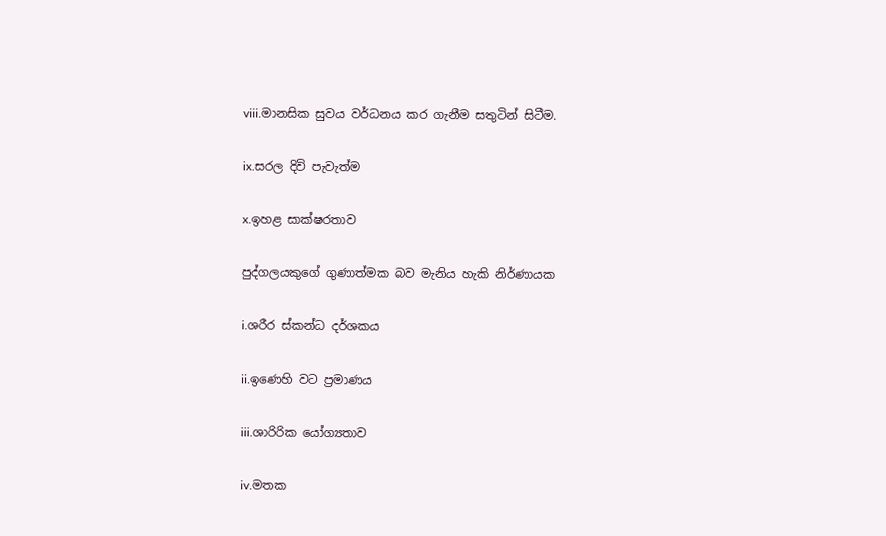viii.මානසික සුවය වර්ධනය කර ගැනීම සතුටින් සිටීම.

ix.සරල දිවි පැවැත්ම

x.ඉහළ සාක්ෂරතාව

පුද්ගලයකුගේ ගුණාත්මක බව මැනිය හැකි නිර්ණායක

i.ශරීර ස්කන්ධ දර්ශකය

ii.ඉණෙහි වට ප්‍රමාණය

iii.ශාරිරික යෝග්‍යතාව

iv.මතක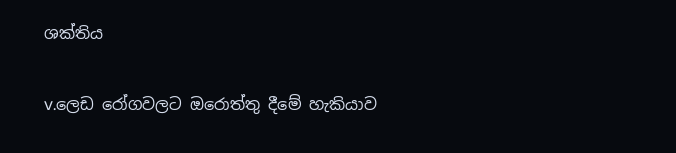ශක්තිය

v.ලෙඩ රෝගවලට ඔරොත්තු දීමේ හැකියාව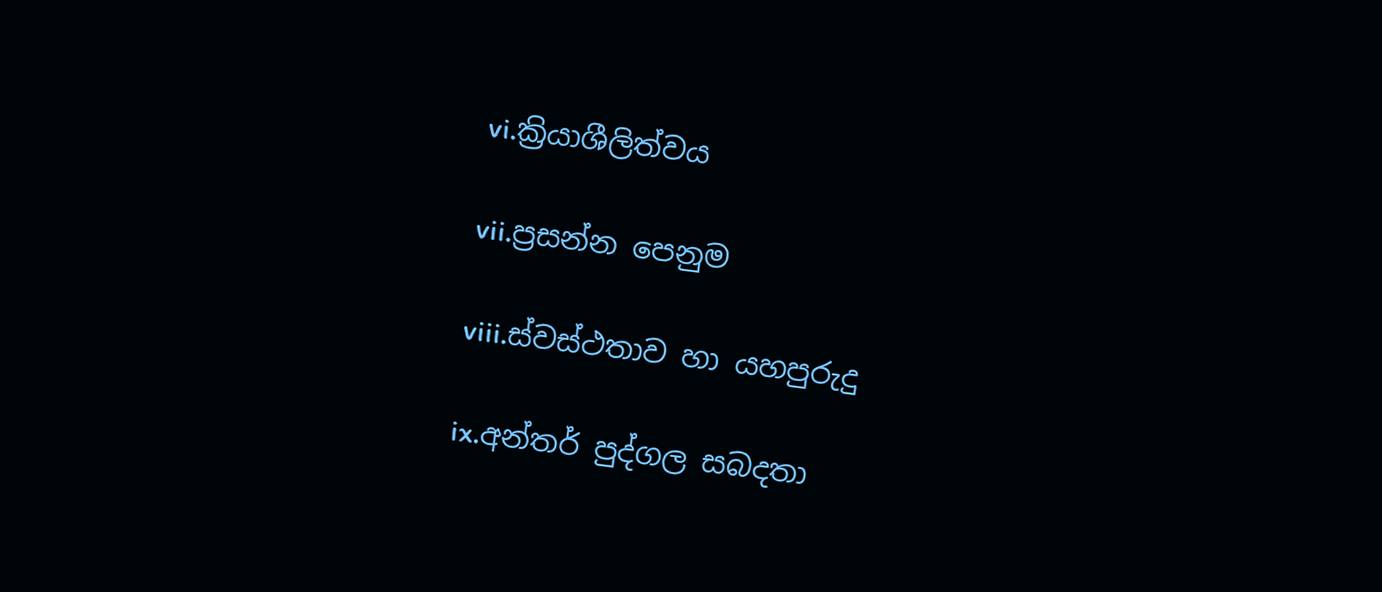vi.ක්‍රියාශීලිත්වය

vii.ප්‍රසන්න පෙනුම

viii.ස්වස්ථතාව හා යහපුරුදු

ix.අන්තර් පුද්ගල සබදතා